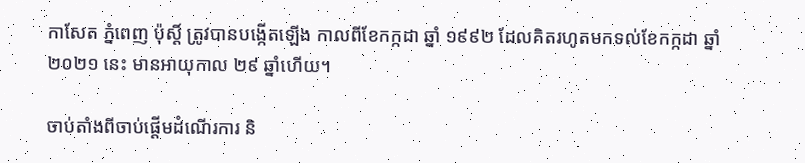កាសែត ភ្នំពេញ ប៉ុស្តិ៍ ត្រូវបានបង្កើតឡើង កាលពីខែកក្កដា ឆ្នាំ ១៩៩២ ដែលគិតរហូតមកទល់ខែកក្កដា ឆ្នាំ ២០២១ នេះ មានអាយុកាល ២៩ ឆ្នាំហើយ។

ចាប់តាំងពីចាប់ផ្តើមដំណើរការ និ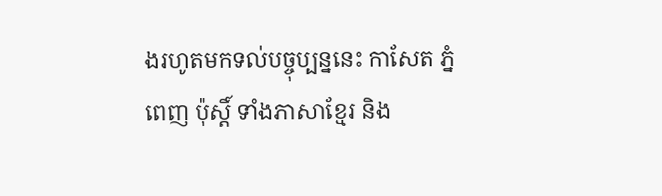ងរហូតមកទល់បច្ចុប្បន្ននេះ កាសែត ភ្នំពេញ ប៉ុស្តិ៍ ទាំងភាសាខ្មែរ និង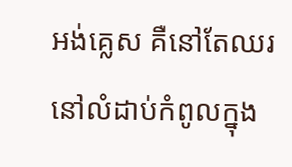អង់គ្លេស គឺនៅតែឈរនៅលំដាប់កំពូលក្នុង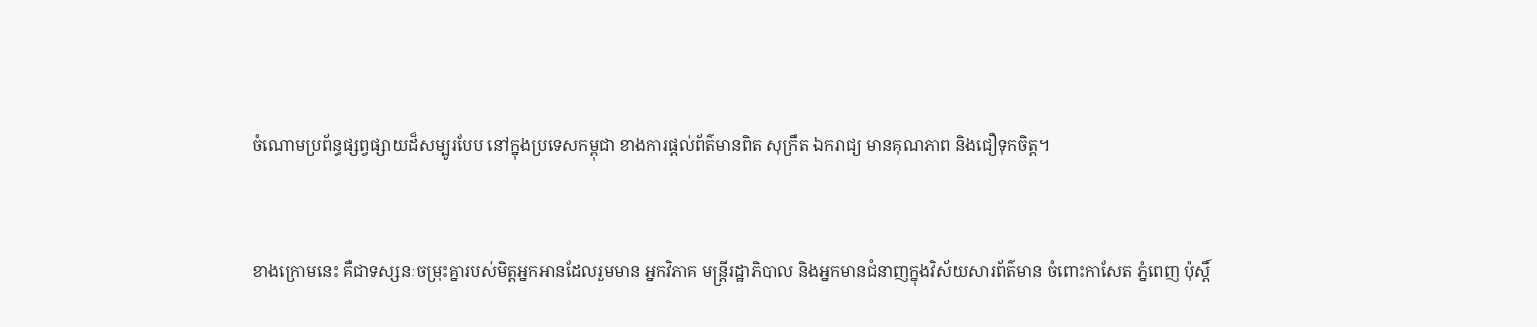ចំណោមប្រព័ន្ធផ្សព្វផ្សាយដ៏សម្បូរបែប នៅក្នុងប្រទេសកម្ពុជា ខាងការផ្តល់ព័ត៌មានពិត សុក្រឹត ឯករាជ្យ មានគុណភាព និងជឿទុកចិត្ត។


ខាងក្រោមនេះ គឺជាទស្សនៈចម្រុះគ្នារបស់មិត្តអ្នកអានដែលរួមមាន អ្នកវិភាគ មន្ត្រីរដ្ឋាភិបាល និងអ្នកមានជំនាញក្នុងវិស័យសារព័ត៌មាន ចំពោះកាសែត ភ្នំពេញ ប៉ុស្តិ៍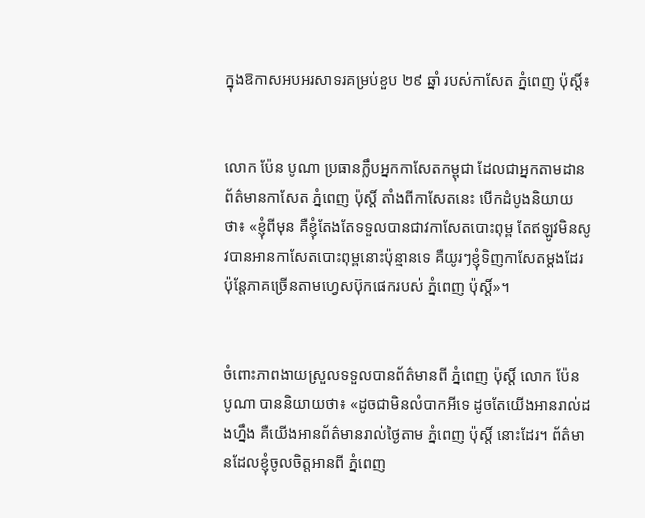ក្នុងឱកាសអបអរសាទរគម្រប់ខួប ២៩ ឆ្នាំ របស់កាសែត ភ្នំពេញ ប៉ុស្តិ៍៖


លោក ប៉ែន បូណា ប្រធានក្លឹបអ្នកកាសែតកម្ពុជា ដែលជាអ្នកតាមដានព័ត៌មានកាសែត ភ្នំពេញ ប៉ុស្តិ៍ តាំងពីកាសែតនេះ បើកដំបូងនិយាយថា៖ «ខ្ញុំពីមុន គឺខ្ញុំតែងតែទទួលបានជាវកាសែតបោះពុម្ព តែឥឡូវមិនសូវបានអានកាសែតបោះពុម្ពនោះប៉ុន្មានទេ គឺយូរៗខ្ញុំទិញកាសែតម្តងដែរ ប៉ុន្តែភាគច្រើនតាមហ្វេសប៊ុកផេករបស់ ភ្នំពេញ ប៉ុស្តិ៍»។


ចំពោះភាពងាយស្រួលទទួលបានព័ត៌មានពី ភ្នំពេញ ប៉ុស្តិ៍ លោក ប៉ែន បូណា បាននិយាយថា៖ «ដូចជាមិនលំបាកអីទេ ដូចតែយើងអានរាល់ដងហ្នឹង គឺយើងអានព័ត៌មានរាល់ថ្ងៃតាម ភ្នំពេញ ប៉ុស្តិ៍ នោះដែរ។ ព័ត៌មានដែលខ្ញុំចូលចិត្តអានពី ភ្នំពេញ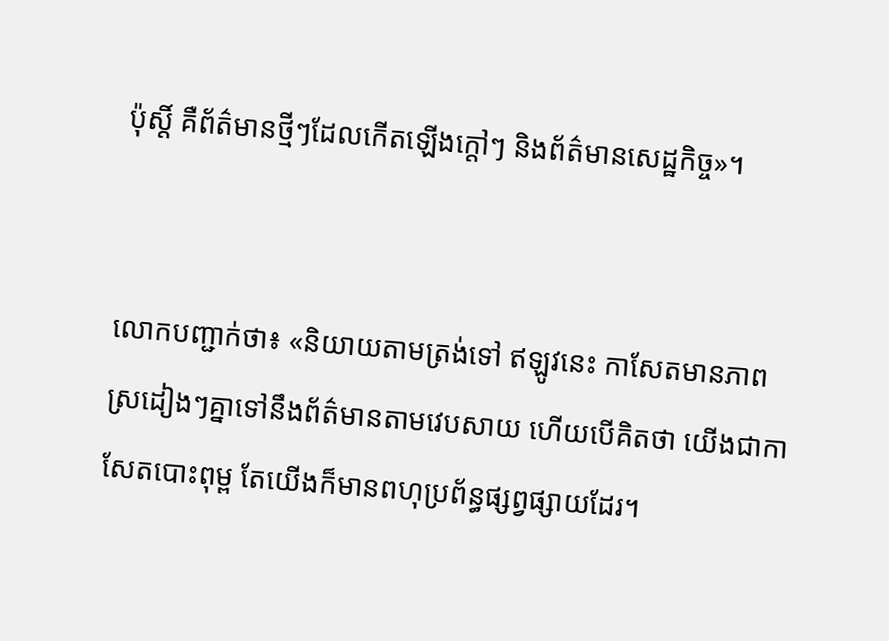ប៉ុស្តិ៍ គឺព័ត៌មានថ្មីៗដែលកើតឡើងក្តៅៗ និងព័ត៌មានសេដ្ឋកិច្ច»។


លោកបញ្ជាក់ថា៖ «និយាយតាមត្រង់ទៅ ឥឡូវនេះ កាសែតមានភាពស្រដៀងៗគ្នាទៅនឹងព័ត៌មានតាមវេបសាយ ហើយបើគិតថា យើងជាកាសែតបោះពុម្ព តែយើងក៏មានពហុប្រព័ន្ធផ្សព្វផ្សាយដែរ។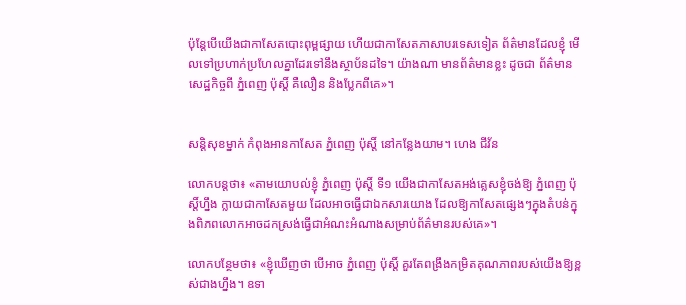ប៉ុន្តែបើយើងជាកាសែតបោះពុម្ពផ្សាយ ហើយជាកាសែតភាសាបរទេសទៀត ព័ត៌មានដែលខ្ញុំ មើលទៅប្រហាក់ប្រហែលគ្នាដែរទៅនឹងស្ថាប័នដទៃ។ យ៉ាងណា មានព័ត៌មានខ្លះ ដូចជា ព័ត៌មានសេដ្ឋកិច្ចពី ភ្នំពេញ ប៉ុស្តិ៍ គឺលឿន និងប្លែកពីគេ»។


សន្តិសុខម្នាក់ កំពុងអានកាសែត ភ្នំពេញ ប៉ុស្តិ៍ នៅកន្លែងយាម។ ហេង ជីវ័ន

លោកបន្តថា៖ «តាមយោបល់ខ្ញុំ ភ្នំពេញ ប៉ុស្តិ៍ ទី១ យើងជាកាសែតអង់គ្លេសខ្ញុំចង់ឱ្យ ភ្នំពេញ ប៉ុស្តិ៍ហ្នឹង ក្លាយជាកាសែតមួយ ដែលអាចធ្វើជាឯកសារយោង ដែលឱ្យកាសែតផ្សេងៗក្នុងតំបន់ក្នុងពិភពលោកអាចដកស្រង់ធ្វើជាអំណះអំណាងសម្រាប់ព័ត៌មានរបស់គេ»។

លោកបន្ថែមថា៖ «ខ្ញុំឃើញថា បើអាច ភ្នំពេញ ប៉ុស្តិ៍ គួរតែពង្រឹងកម្រិតគុណភាពរបស់យើងឱ្យខ្ពស់ជាងហ្នឹង។ ឧទា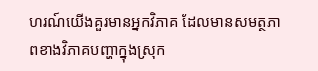ហរណ៍យើងគួរមានអ្នកវិភាគ ដែលមានសមត្ថភាពខាងវិភាគបញ្ហាក្នុងស្រុក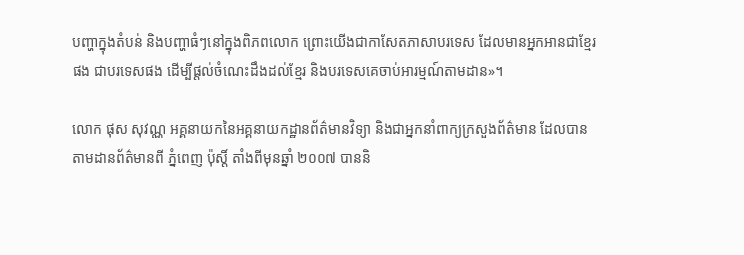បញ្ហាក្នុងតំបន់ និងបញ្ហាធំៗនៅក្នុងពិភពលោក ព្រោះយើងជាកាសែតភាសាបរទេស ដែលមានអ្នកអានជាខ្មែរផង ជាបរទេសផង ដើម្បីផ្តល់ចំណេះដឹងដល់ខ្មែរ និងបរទេសគេចាប់អារម្មណ៍តាមដាន»។

លោក ផុស សុវណ្ណ អគ្គនាយកនៃអគ្គនាយកដ្ឋានព័ត៌មានវិទ្យា និងជាអ្នកនាំពាក្យក្រសួងព័ត៌មាន ដែលបានតាមដានព័ត៌មានពី ភ្នំពេញ ប៉ុស្តិ៍ តាំងពីមុនឆ្នាំ ២០០៧ បាននិ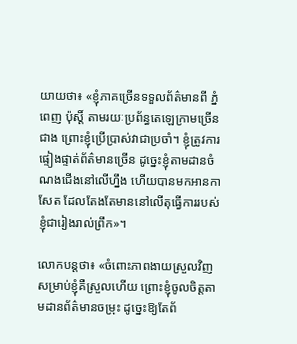យាយថា៖ «ខ្ញុំភាគច្រើនទទួលព័ត៌មានពី ភ្នំពេញ ប៉ុស្តិ៍ តាមរយៈប្រព័ន្ធតេឡេក្រាមច្រើនជាង ព្រោះខ្ញុំប្រើប្រាស់វាជាប្រចាំ។ ខ្ញុំត្រូវការផ្ទៀងផ្ទាត់ព័ត៌មានច្រើន ដូច្នេះខ្ញុំតាមដានចំណងជើងនៅលើហ្នឹង ហើយបានមកអានកាសែត ដែលតែងតែមាននៅលើតុធ្វើការរបស់ខ្ញុំជារៀងរាល់ព្រឹក»។

លោកបន្តថា៖ «ចំពោះភាពងាយស្រួលវិញ សម្រាប់ខ្ញុំគឺស្រួលហើយ ព្រោះខ្ញុំចូលចិត្តតាមដានព័ត៌មានចម្រុះ ដូច្នេះឱ្យតែព័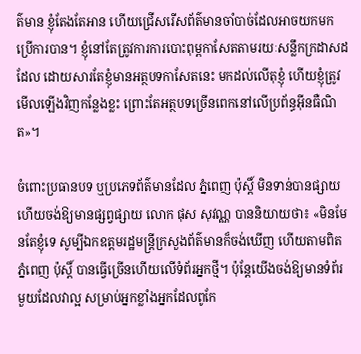ត៌មាន ខ្ញុំតែងតែអាន ហើយជ្រើសរើសព័ត៌មានចាំបាច់ដែលអាចយកមកប្រើការបាន។ ខ្ញុំនៅតែត្រូវការការបោះពុម្ពកាសែតតាមរយៈសន្លឹកក្រដាសដដែល ដោយសារតែខ្ញុំមានអត្ថបទកាសែតនេះ មកដល់លើតុខ្ញុំ ហើយខ្ញុំត្រូវមើលឡើងវិញកន្លែងខ្លះ ព្រោះតែអត្ថបទច្រើនពេកនៅលើប្រព័ន្ធអ៊ីនធឺណិត»។

ចំពោះប្រធានបទ ឬប្រភេទព័ត៌មានដែល ភ្នំពេញ ប៉ុស្តិ៍ មិនទាន់បានផ្សាយ ហើយចង់ឱ្យមានផ្សព្វផ្សាយ លោក ផុស សុវណ្ណ បាននិយាយថា៖ «មិនមែនតែខ្ញុំទេ សូម្បីឯកឧត្តមរដ្ឋមន្ត្រីក្រសួងព័ត៌មានក៏ចង់ឃើញ ហើយតាមពិត ភ្នំពេញ ប៉ុស្តិ៍ បានធ្វើច្រើនហើយលើទំព័រអ្នកថ្មី។ ប៉ុន្តែយើងចង់ឱ្យមានទំព័រមួយដែលវាល្អ សម្រាប់អ្នកខ្លាំងអ្នកដែលពូកែ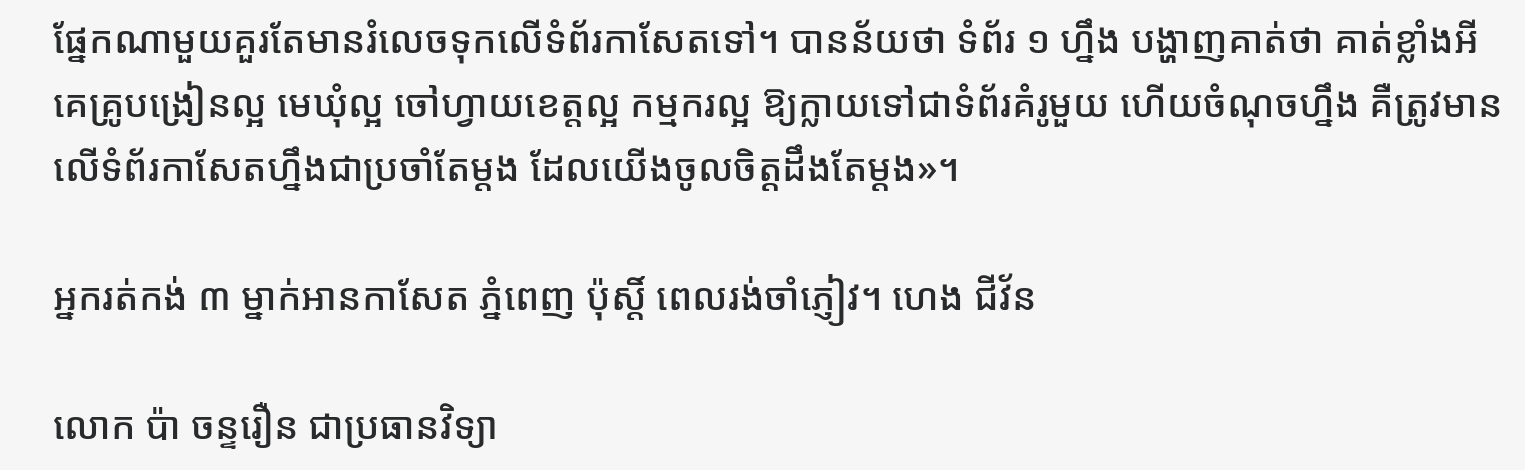ផ្នែកណាមួយគួរតែមានរំលេចទុកលើទំព័រកាសែតទៅ។ បានន័យថា ទំព័រ ១ ហ្នឹង បង្ហាញគាត់ថា គាត់ខ្លាំងអីគេគ្រូបង្រៀនល្អ មេឃុំល្អ ចៅហ្វាយខេត្តល្អ កម្មករល្អ ឱ្យក្លាយទៅជាទំព័រគំរូមួយ ហើយចំណុចហ្នឹង គឺត្រូវមានលើទំព័រកាសែតហ្នឹងជាប្រចាំតែម្តង ដែលយើងចូលចិត្តដឹងតែម្តង»។

អ្នករត់កង់ ៣ ម្នាក់អានកាសែត ភ្នំពេញ ប៉ុស្តិ៍ ពេលរង់ចាំភ្ញៀវ។ ហេង ជីវ័ន

លោក ប៉ា ចន្ទរឿន ជាប្រធានវិទ្យា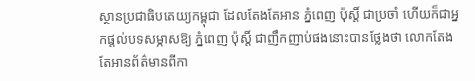ស្ថានប្រជាធិបតេយ្យកម្ពុជា ដែលតែងតែអាន ភ្នំពេញ ប៉ុស្តិ៍ ជាប្រចាំ ហើយក៏ជាអ្នកផ្តល់បទសម្ភាសឱ្យ ភ្នំពេញ ប៉ុស្តិ៍ ជាញឹកញាប់ផងនោះបានថ្លែងថា លោកតែងតែអានព័ត៌មានពីកា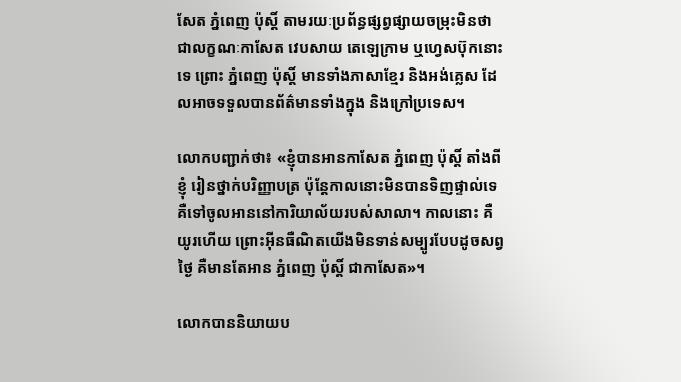សែត ភ្នំពេញ ប៉ុស្តិ៍ តាមរយៈប្រព័ន្ធផ្សព្វផ្សាយចម្រុះមិនថាជាលក្ខណៈកាសែត វេបសាយ តេឡេក្រាម ឬហ្វេសប៊ុកនោះទេ ព្រោះ ភ្នំពេញ ប៉ុស្តិ៍ មានទាំងភាសាខ្មែរ និងអង់គ្លេស ដែលអាចទទួលបានព័ត៌មានទាំងក្នុង និងក្រៅប្រទេស។

លោកបញ្ជាក់ថា៖ «ខ្ញុំបានអានកាសែត ភ្នំពេញ ប៉ុស្តិ៍ តាំងពីខ្ញុំ រៀនថ្នាក់បរិញ្ញាបត្រ ប៉ុន្តែកាលនោះមិនបានទិញផ្ទាល់ទេ គឺទៅចូលអាននៅការិយាល័យរបស់សាលា។ កាលនោះ គឺយូរហើយ ព្រោះអ៊ីនធឺណិតយើងមិនទាន់សម្បូរបែបដូចសព្វថ្ងៃ គឺមានតែអាន ភ្នំពេញ ប៉ុស្តិ៍ ជាកាសែត»។

លោកបាននិយាយប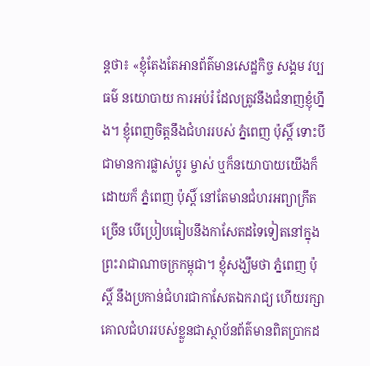ន្តថា៖ «ខ្ញុំតែងតែអានព័ត៌មានសេដ្ឋកិច្ច សង្គម វប្បធម៌ នយោបាយ ការអប់រំ ដែលត្រូវនឹងជំនាញខ្ញុំហ្នឹង។ ខ្ញុំពេញចិត្តនឹងជំហររបស់ ភ្នំពេញ ប៉ុស្តិ៍ ទោះបីជាមានការផ្លាស់ប្តូរ ម្ចាស់ ឬក៏នយោបាយយើងក៏ដោយក៏ ភ្នំពេញ ប៉ុស្តិ៍ នៅតែមានជំហរអព្យាក្រឹតច្រើន បើប្រៀបធៀបនឹងកាសែតដទៃទៀតនៅក្នុងព្រះរាជាណាចក្រកម្ពុជា។ ខ្ញុំសង្ឃឹមថា ភ្នំពេញ ប៉ុស្តិ៍ នឹងប្រកាន់ជំហរជាកាសែតឯករាជ្យ ហើយរក្សាគោលជំហររបស់ខ្លួនជាស្ថាប័នព័ត៌មានពិតប្រាកដ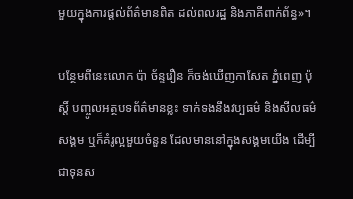មួយក្នុងការផ្តល់ព័ត៌មានពិត ដល់ពលរដ្ឋ និងភាគីពាក់ព័ន្ធ»។

បន្ថែមពីនេះលោក ប៉ា ច័ន្ទរឿន ក៏ចង់ឃើញកាសែត ភ្នំពេញ ប៉ុស្តិ៍ បញ្ចូលអត្ថបទព័ត៌មានខ្លះ ទាក់ទងនឹងវប្បធម៌ និងសីលធម៌ សង្គម ឬក៏គំរូល្អមួយចំនួន ដែលមាននៅក្នុងសង្គមយើង ដើម្បីជាទុនស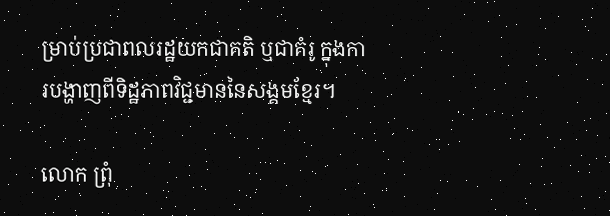ម្រាប់ប្រជាពលរដ្ឋយកជាគតិ ឬជាគំរូ ក្នុងការបង្ហាញពីទិដ្ឋភាពវិជ្ជមាននៃសង្គមខ្មែរ។

លោក ព្រុំ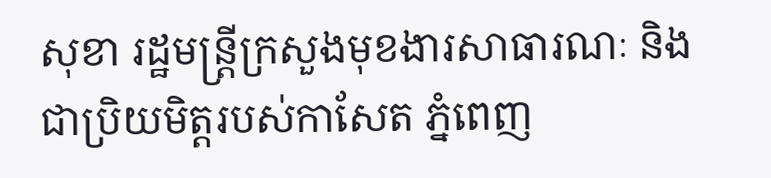សុខា រដ្ឋមន្ត្រីក្រសួងមុខងារសាធារណៈ និងជាប្រិយមិត្តរបស់កាសែត ភ្នំពេញ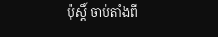ប៉ុស្តិ៍ ចាប់តាំងពី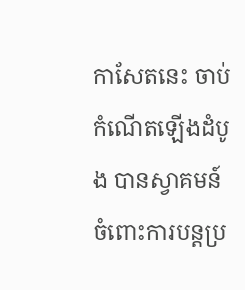កាសែតនេះ ចាប់កំណើតឡើងដំបូង បានស្វាគមន៍ចំពោះការបន្តប្រ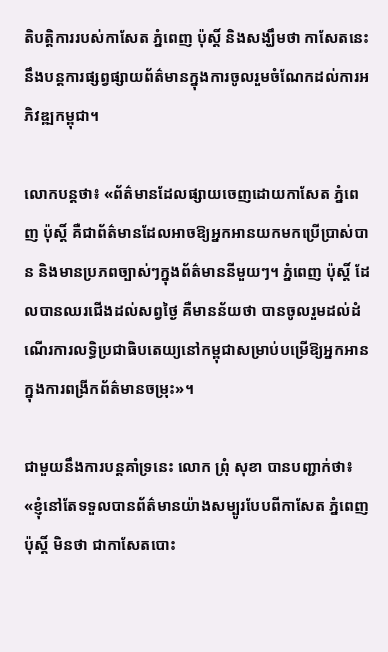តិបត្តិការរបស់កាសែត ភ្នំពេញ ប៉ុស្តិ៍ និងសង្ឃឹមថា កាសែតនេះនឹងបន្តការផ្សព្វផ្សាយព័ត៌មានក្នុងការចូលរួមចំណែកដល់ការអភិវឌ្ឍកម្ពុជា។

លោកបន្តថា៖ «ព័ត៌មានដែលផ្សាយចេញដោយកាសែត ភ្នំពេញ ប៉ុស្តិ៍ គឺជាព័ត៌មានដែលអាចឱ្យអ្នកអានយកមកប្រើប្រាស់បាន និងមានប្រភពច្បាស់ៗក្នុងព័ត៌មាននីមួយៗ។ ភ្នំពេញ ប៉ុស្តិ៍ ដែលបានឈរជើងដល់សព្វថ្ងៃ គឺមានន័យថា បានចូលរួមដល់ដំណើរការលទ្ធិប្រជាធិបតេយ្យនៅកម្ពុជាសម្រាប់បម្រើឱ្យអ្នកអានក្នុងការពង្រីកព័ត៌មានចម្រុះ»។

ជាមួយនឹងការបន្តគាំទ្រនេះ លោក ព្រុំ សុខា បានបញ្ជាក់ថា៖ «ខ្ញុំនៅតែទទួលបានព័ត៌មានយ៉ាងសម្បូរបែបពីកាសែត ភ្នំពេញ ប៉ុស្តិ៍ មិនថា ជាកាសែតបោះ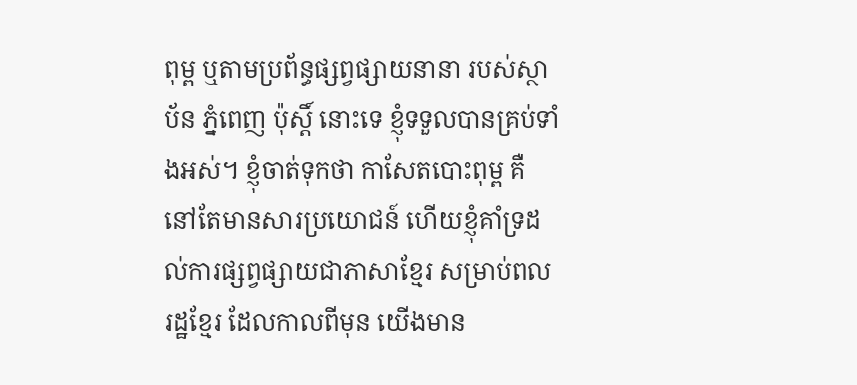ពុម្ព ឬតាមប្រព័ន្ធផ្សព្វផ្សាយនានា របស់ស្ថាប័ន ភ្នំពេញ ប៉ុស្តិ៍ នោះទេ ខ្ញុំទទួលបានគ្រប់ទាំងអស់។ ខ្ញុំចាត់ទុកថា កាសែតបោះពុម្ព គឺនៅតែមានសារប្រយោជន៍ ហើយខ្ញុំគាំទ្រដល់ការផ្សព្វផ្សាយជាភាសាខ្មែរ សម្រាប់ពលរដ្ឋខ្មែរ ដែលកាលពីមុន យើងមាន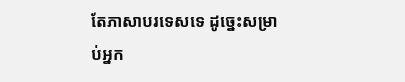តែភាសាបរទេសទេ ដូច្នេះសម្រាប់អ្នក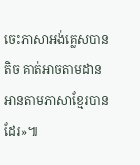ចេះភាសាអង់គ្លេសបានតិច គាត់អាចតាមដានអានតាមភាសាខ្មែរបានដែរ»៕